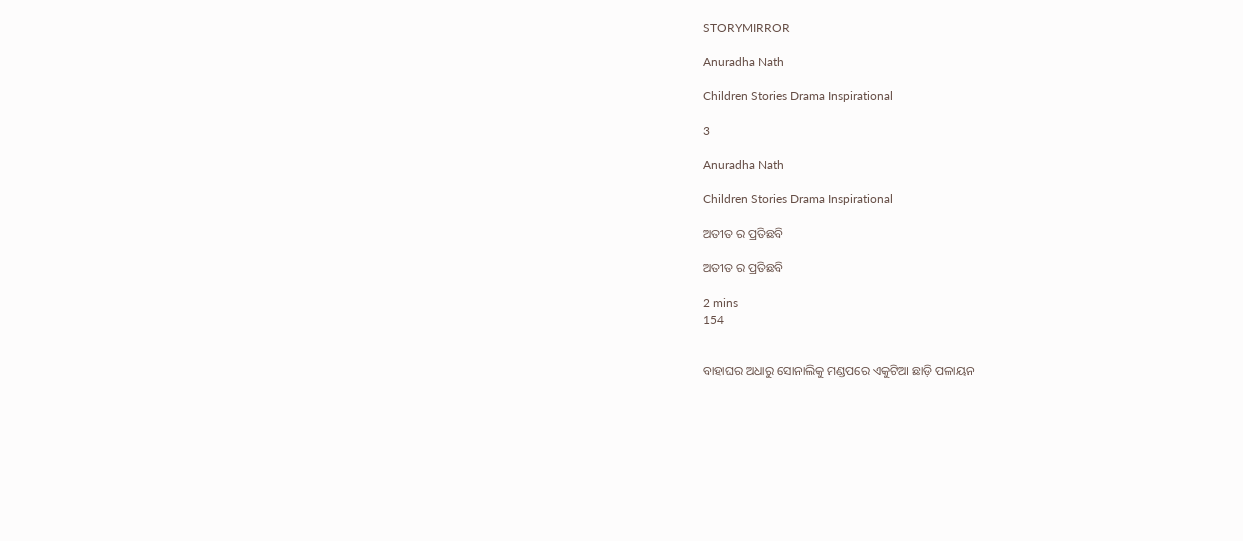STORYMIRROR

Anuradha Nath

Children Stories Drama Inspirational

3

Anuradha Nath

Children Stories Drama Inspirational

ଅତୀତ ର ପ୍ରତିଛବି

ଅତୀତ ର ପ୍ରତିଛବି

2 mins
154


ବାହାଘର ଅଧାରୁ ସୋନାଲିକୁ ମଣ୍ଡପରେ ଏକୁଟିଆ ଛାଡ଼ି ପଳାୟନ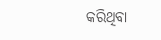କରିଥିବା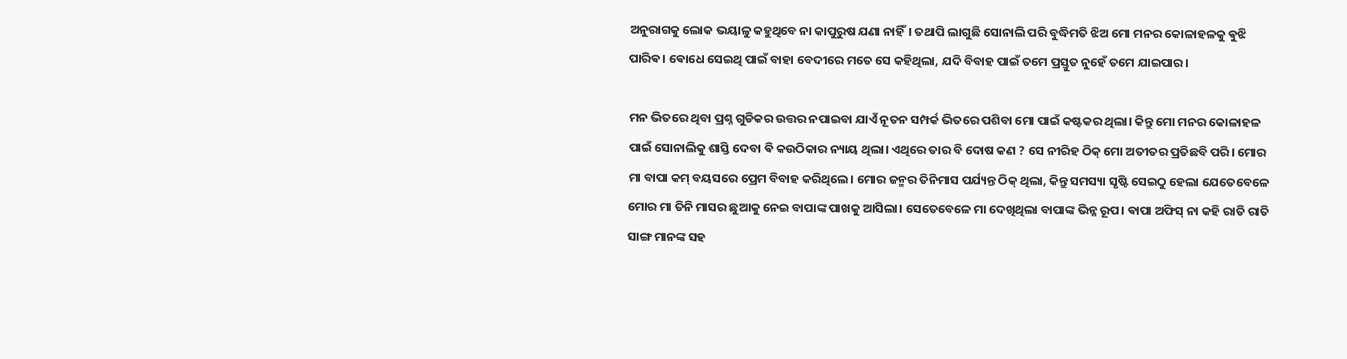ଅନୁରାଗକୁ ଲୋକ ଭୟାଳୁ କହୁଥିବେ ନା କାପୁରୁଷ ଯଣା ନାହିଁ। ତଥାପି ଲାଗୁଛି ସୋନାଲି ପରି ବୁଦ୍ଧିମତି ଝିଅ ମୋ ମନର କୋଳାହଳକୁ ଵୁଝି ପାରିଵ। ଵୋଧେ ସେଇଥି ପାଇଁ ବାହା ବେଦୀରେ ମତେ ସେ କହିଥିଲା, ଯଦି ବିବାହ ପାଇଁ ତମେ ପ୍ରସ୍ତୁତ ନୁହେଁ ତମେ ଯାଇପାର।

ମନ ଭିତରେ ଥିବା ପ୍ରଶ୍ନ ଗୁଡିକର ଉତ୍ତର ନପାଇବା ଯାଏଁ ନୂତନ ସମ୍ପର୍କ ଭିତରେ ପଶିବା ମୋ ପାଇଁ କଷ୍ଟକର ଥିଲା। କିନ୍ତୁ ମୋ ମନର କୋଳାହଳ ପାଇଁ ସୋନାଲିକୁ ଶାସ୍ତି ଦେବା ଵି କଉଠିକାର ନ୍ୟାୟ ଥିଲା। ଏଥିରେ ତାର ବି ଦୋଷ କଣ ? ସେ ନୀରିହ ଠିକ୍ ମୋ ଅତୀତର ପ୍ରତିଛବି ପରି। ମୋର ମା ବାପା କମ୍ ବୟସରେ ପ୍ରେମ ବିବାହ କରିଥିଲେ। ମୋର ଜନ୍ମର ତିନିମାସ ପର୍ଯ୍ୟନ୍ତ ଠିକ୍ ଥିଲା, କିନ୍ତୁ ସମସ୍ୟା ସୃଷ୍ଟି ସେଇଠୁ ହେଲା ଯେତେବେଳେ ମୋର ମା ତିନି ମାସର ଛୁଆକୁ ନେଇ ବାପାଙ୍କ ପାଖକୁ ଆସିଲା। ସେତେବେଳେ ମା ଦେଖିଥିଲା ବାପାଙ୍କ ଭିନ୍ନ ରୂପ। ଵାପା ଅଫିସ୍ ନା କହି ରାତି ରାତି ସାଙ୍ଗ ମାନଙ୍କ ସହ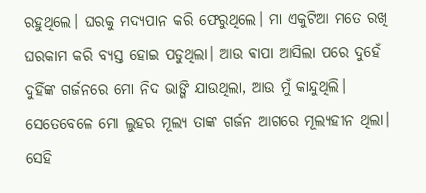ରହୁଥିଲେ। ଘରକୁ ମଦ୍ୟପାନ କରି ଫେରୁଥିଲେ। ମା ଏକୁଟିଆ ମତେ ରଖି ଘରକାମ କରି ବ୍ୟସ୍ତ ହୋଇ ପଡୁଥିଲା। ଆଉ ଵାପା ଆସିଲା ପରେ ଦୁହେଁ ଦୁହିଁଙ୍କ ଗର୍ଜନରେ ମୋ ନିଦ ଭାଙ୍ଗି ଯାଉଥିଲା, ଆଉ ମୁଁ କାନ୍ଦୁଥିଲି। ସେତେବେଳେ ମୋ ଲୁହର ମୂଲ୍ୟ ତାଙ୍କ ଗର୍ଜନ ଆଗରେ ମୂଲ୍ୟହୀନ ଥିଲା। ସେହି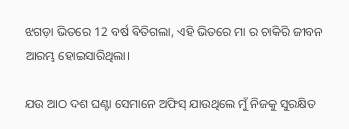ଝଗଡ଼ା ଭିତରେ 12 ବର୍ଷ ଵିତିଗଲା, ଏହି ଭିତରେ ମା ର ଚାକିରି ଜୀବନ ଆରମ୍ଭ ହୋଇସାରିଥିଲା।

ଯଉ ଆଠ ଦଶ ଘଣ୍ଟା ସେମାନେ ଅଫିସ୍ ଯାଉଥିଲେ ମୁଁ ନିଜକୁ ସୁରକ୍ଷିତ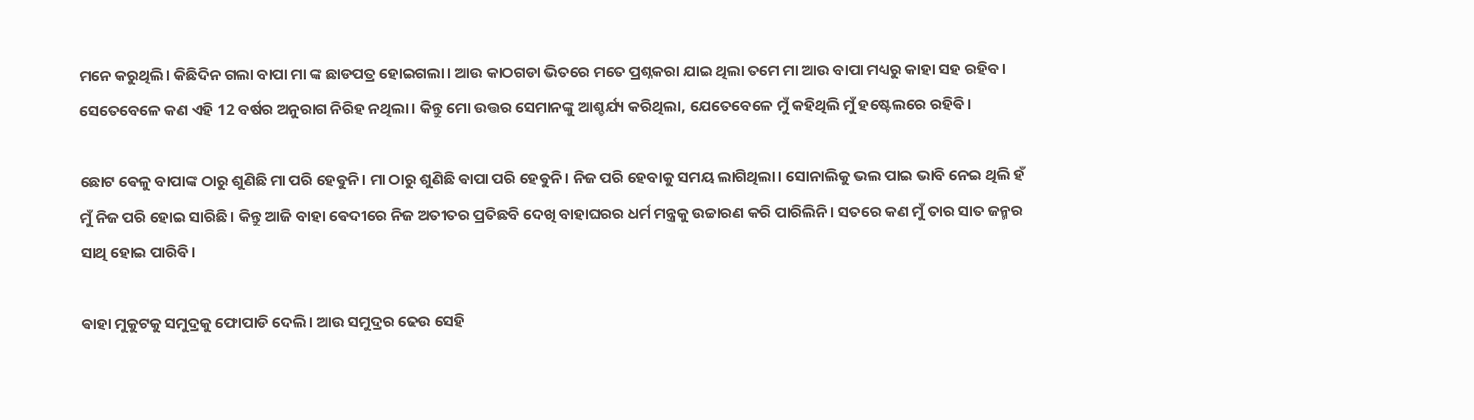ମନେ କରୁଥିଲି। କିଛିଦିନ ଗଲା ବାପା ମା ଙ୍କ ଛାଡପତ୍ର ହୋଇଗଲା। ଆଉ କାଠଗଡା ଭିତରେ ମତେ ପ୍ରଶ୍ନକରା ଯାଇ ଥିଲା ତମେ ମା ଆଉ ବାପା ମଧ୍ୟରୁ କାହା ସହ ରହିବ। ସେତେବେଳେ କଣ ଏହି 12 ବର୍ଷର ଅନୁରାଗ ନିରିହ ନଥିଲା। କିନ୍ତୁ ମୋ ଉତ୍ତର ସେମାନଙ୍କୁ ଆଶ୍ଚର୍ଯ୍ୟ କରିଥିଲା, ଯେତେବେଳେ ମୁଁ କହିଥିଲି ମୁଁ ହଷ୍ଟେଲରେ ରହିଵି।

ଛୋଟ ଵେଳୁ ବାପାଙ୍କ ଠାରୁ ଶୁଣିଛି ମା ପରି ହେଵୁନି। ମା ଠାରୁ ଶୁଣିଛି ଵାପା ପରି ହେଵୁନି। ନିଜ ପରି ହେବାକୁ ସମୟ ଲାଗିଥିଲା। ସୋନାଲିକୁ ଭଲ ପାଇ ଭାବି ନେଇ ଥିଲି ହଁ ମୁଁ ନିଜ ପରି ହୋଇ ସାରିଛି। କିନ୍ତୁ ଆଜି ବାହା ଵେଦୀରେ ନିଜ ଅତୀତର ପ୍ରତିଛବି ଦେଖି ବାହାଘରର ଧର୍ମ ମନ୍ତ୍ରକୁ ଉଚ୍ଚାରଣ କରି ପାରିଲିନି। ସତରେ କଣ ମୁଁ ତାର ସାତ ଜନ୍ମର ସାଥି ହୋଇ ପାରିଵି।

ଵାହା ମୁକୁଟକୁ ସମୁଦ୍ରକୁ ଫୋପାଡି ଦେଲି। ଆଉ ସମୁଦ୍ରର ଢେଉ ସେହି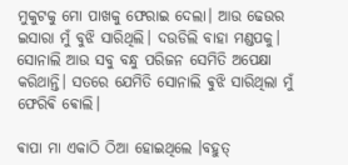ମୁକୁଟକୁ ମୋ ପାଖକୁ ଫେରାଇ ଦେଲା। ଆଉ ଢେଉର ଇସାରା ମୁଁ ବୁଝି ସାରିଥିଲି। ଦଉଡିଲି ବାହା ମଣ୍ଡପକୁ। ସୋନାଲି ଆଉ ସବୁ ବନ୍ଧୁ ପରିଜନ ସେମିତି ଅପେକ୍ଷା କରିଥାନ୍ତି। ସତରେ ଯେମିତି ସୋନାଲି ଵୁଝି ସାରିଥିଲା ମୁଁ ଫେରିଵି ଵୋଲି।

ଵାପା ମା ଏକାଠି ଠିଆ ହୋଇଥିଲେ ।ବହୁତ୍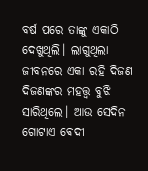ବର୍ଷ ପରେ ତାଙ୍କୁ ଏକାଠି ଦେଖୁଥିଲି। ଲାଗୁଥିଲା ଜୀବନରେ ଏକା ରହି ଦିଜଣ ଦିଜଣଙ୍କର ମହତ୍ତ୍ୱ ବୁଝି ସାରିଥିଲେ। ଆଉ ସେଦିନ ଗୋଟାଏ ଵେଦୀ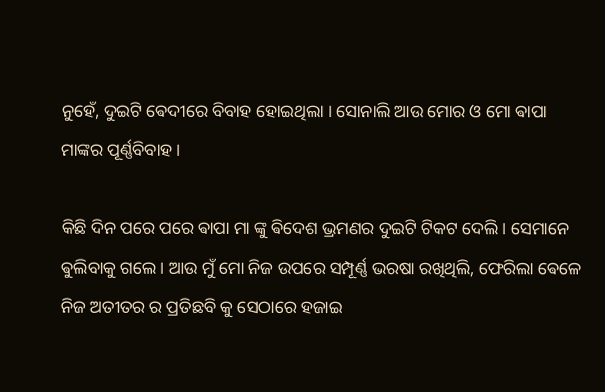ନୁହେଁ, ଦୁଇଟି ଵେଦୀରେ ବିବାହ ହୋଇଥିଲା । ସୋନାଲି ଆଉ ମୋର ଓ ମୋ ଵାପା ମାଙ୍କର ପୂର୍ଣ୍ଣବିବାହ।

କିଛି ଦିନ ପରେ ପରେ ଵାପା ମା ଙ୍କୁ ଵିଦେଶ ଭ୍ରମଣର ଦୁଇଟି ଟିକଟ ଦେଲି। ସେମାନେ ଵୁଲିବାକୁ ଗଲେ। ଆଉ ମୁଁ ମୋ ନିଜ ଉପରେ ସମ୍ପୂର୍ଣ୍ଣ ଭରଷା ରଖିଥିଲି, ଫେରିଲା ଵେଳେ ନିଜ ଅତୀତର ର ପ୍ରତିଛବି କୁ ସେଠାରେ ହଜାଇ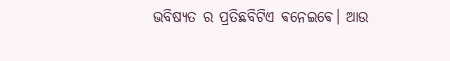ଭବିଷ୍ୟତ ର ପ୍ରତିଛବିଟିଏ ଵନେଇଵେ। ଆଉ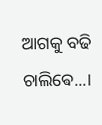ଆଗକୁ ବଢି ଚାଲିଵେ...।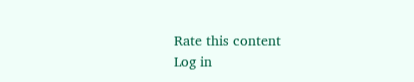Rate this content
Log in